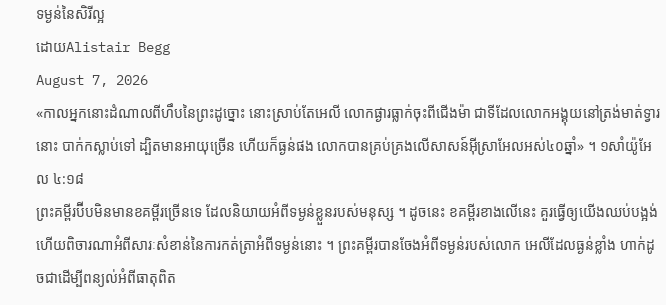ទម្ងន់នៃសិរីល្អ
ដោយAlistair Begg
August 7, 2026
«កាលអ្នកនោះដំណាលពីហឹបនៃព្រះដូច្នោះ នោះស្រាប់តែអេលី លោកផ្ងារធ្លាក់ចុះពីជើងម៉ា ជាទីដែលលោកអង្គុយនៅត្រង់មាត់ទ្វារនោះ បាក់កស្លាប់ទៅ ដ្បិតមានអាយុច្រើន ហើយក៏ធ្ងន់ផង លោកបានគ្រប់គ្រងលើសាសន៍អ៊ីស្រាអែលអស់៤០ឆ្នាំ» ។ ១សាំយ៉ូអែល ៤:១៨
ព្រះគម្ពីរប៊ីបមិនមានខគម្ពីរច្រើនទេ ដែលនិយាយអំពីទម្ងន់ខ្លួនរបស់មនុស្ស ។ ដូចនេះ ខគម្ពីរខាងលើនេះ គួរធ្វើឲ្យយើងឈប់បង្អង់ ហើយពិចារណាអំពីសារៈសំខាន់នៃការកត់ត្រាអំពីទម្ងន់នោះ ។ ព្រះគម្ពីរបានចែងអំពីទម្ងន់របស់លោក អេលីដែលធ្ងន់ខ្លាំង ហាក់ដូចជាដើម្បីពន្យល់អំពីធាតុពិត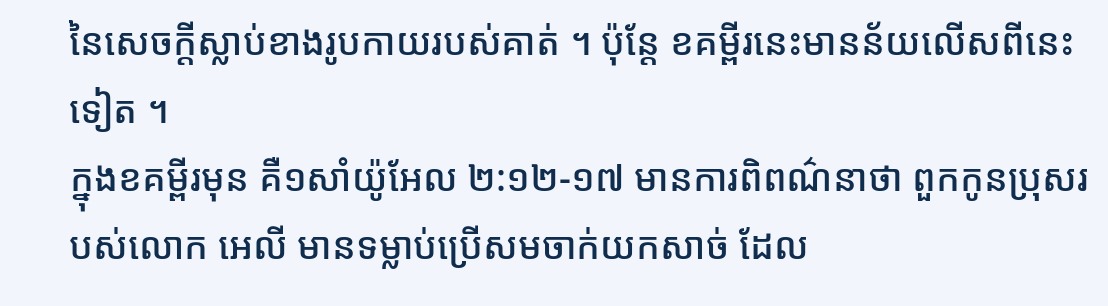នៃសេចក្តីស្លាប់ខាងរូបកាយរបស់គាត់ ។ ប៉ុន្តែ ខគម្ពីរនេះមានន័យលើសពីនេះទៀត ។
ក្នុងខគម្ពីរមុន គឺ១សាំយ៉ូអែល ២:១២-១៧ មានការពិពណ៌នាថា ពួកកូនប្រុសរបស់លោក អេលី មានទម្លាប់ប្រើសមចាក់យកសាច់ ដែល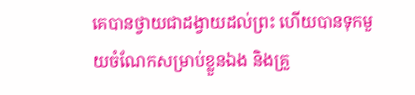គេបានថ្វាយជាដង្វាយដល់ព្រះ ហើយបានទុកមួយចំណែកសម្រាប់ខ្លួនឯង និងគ្រួ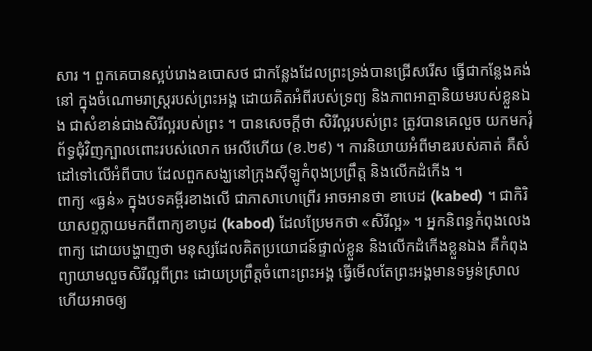សារ ។ ពួកគេបានស្អប់រោងឧបោសថ ជាកន្លែងដែលព្រះទ្រង់បានជ្រើសរើស ធ្វើជាកន្លែងគង់នៅ ក្នុងចំណោមរាស្រ្តរបស់ព្រះអង្គ ដោយគិតអំពីរបស់ទ្រព្យ និងភាពអាត្មានិយមរបស់ខ្លួនឯង ជាសំខាន់ជាងសិរីល្អរបស់ព្រះ ។ បានសេចក្តីថា សិរីល្អរបស់ព្រះ ត្រូវបានគេលួច យកមករុំព័ទ្ធជុំវិញក្បាលពោះរបស់លោក អេលីហើយ (ខ.២៩) ។ ការនិយាយអំពីមាឌរបស់គាត់ គឺសំដៅទៅលើអំពីបាប ដែលពួកសង្ឃនៅក្រុងស៊ីឡូកំពុងប្រព្រឹត្ត និងលើកដំកើង ។
ពាក្យ «ធ្ងន់» ក្នុងបទគម្ពីរខាងលើ ជាភាសាហេព្រើរ អាចអានថា ខាបេដ (kabed) ។ ជាកិរិយាសព្ទក្លាយមកពីពាក្យខាបូដ (kabod) ដែលប្រែមកថា «សិរីល្អ» ។ អ្នកនិពន្ធកំពុងលេងពាក្យ ដោយបង្ហាញថា មនុស្សដែលគិតប្រយោជន៍ផ្ទាល់ខ្លួន និងលើកដំកើងខ្លួនឯង គឺកំពុងព្យាយាមលួចសិរីល្អពីព្រះ ដោយប្រព្រឹត្តចំពោះព្រះអង្គ ធ្វើមើលតែព្រះអង្គមានទម្ងន់ស្រាល ហើយអាចឲ្យ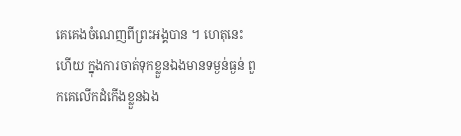គេគេងចំណេញពីព្រះអង្គបាន ។ ហេតុនេះហើយ ក្នុងការចាត់ទុកខ្លួនឯងមានទម្ងន់ធ្ងន់ ពួកគេលើកដំកើងខ្លួនឯង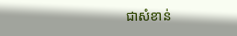ជាសំខាន់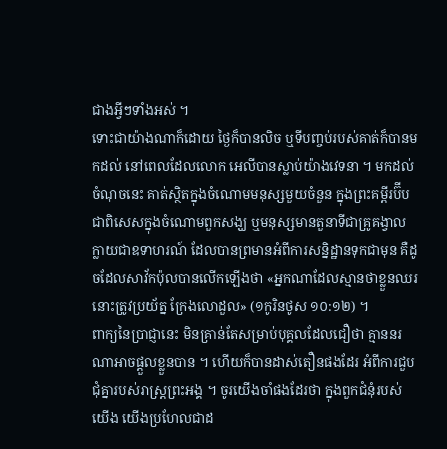ជាងអ្វីៗទាំងអស់ ។
ទោះជាយ៉ាងណាក៏ដោយ ថ្ងៃក៏បានលិច ឬទីបញ្ចប់របស់គាត់ក៏បានមកដល់ នៅពេលដែលលោក អេលីបានស្លាប់យ៉ាងវេទនា ។ មកដល់ចំណុចនេះ គាត់ស្ថិតក្នុងចំណោមមនុស្សមួយចំនួន ក្នុងព្រះគម្ពីរប៊ីប ជាពិសេសក្នុងចំណោមពួកសង្ឃ ឬមនុស្សមានតួនាទីជាគ្រូគង្វាល ក្លាយជាឧទាហរណ៍ ដែលបានព្រមានអំពីការសន្និដ្ឋានទុកជាមុន គឺដូចដែលសាវ័កប៉ុលបានលើកឡើងថា «អ្នកណាដែលស្មានថាខ្លួនឈរ នោះត្រូវប្រយ័ត្ន ក្រែងលោដួល» (១កូរិនថូស ១០:១២) ។
ពាក្យនៃប្រាជ្ញានេះ មិនគ្រាន់តែសម្រាប់បុគ្គលដែលជឿថា គ្មាននរណាអាចផ្តួលខ្លួនបាន ។ ហើយក៏បានដាស់តឿនផងដែរ អំពីការជួបជុំគ្នារបស់រាស្រ្តព្រះអង្គ ។ ចូរយើងចាំផងដែរថា ក្នុងពួកជំនុំរបស់យើង យើងប្រហែលជាដ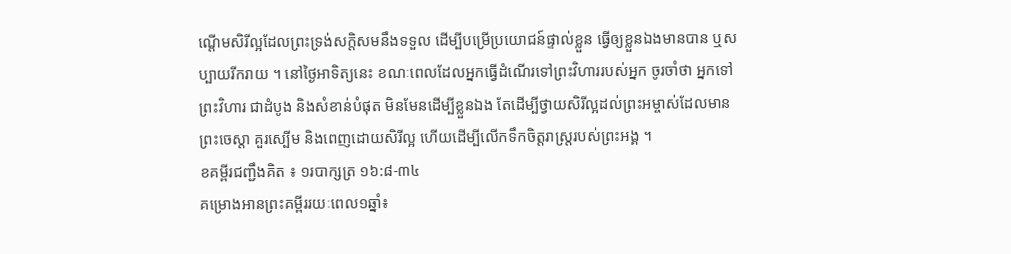ណ្តើមសិរីល្អដែលព្រះទ្រង់សក្តិសមនឹងទទួល ដើម្បីបម្រើប្រយោជន៍ផ្ទាល់ខ្លួន ធ្វើឲ្យខ្លួនឯងមានបាន ឬសប្បាយរីករាយ ។ នៅថ្ងៃអាទិត្យនេះ ខណៈពេលដែលអ្នកធ្វើដំណើរទៅព្រះវិហាររបស់អ្នក ចូរចាំថា អ្នកទៅព្រះវិហារ ជាដំបូង និងសំខាន់បំផុត មិនមែនដើម្បីខ្លួនឯង តែដើម្បីថ្វាយសិរីល្អដល់ព្រះអម្ចាស់ដែលមានព្រះចេស្តា គួរស្បើម និងពេញដោយសិរីល្អ ហើយដើម្បីលើកទឹកចិត្តរាស្រ្តរបស់ព្រះអង្គ ។
ខគម្ពីរជញ្ជឹងគិត ៖ ១របាក្សត្រ ១៦:៨-៣៤
គម្រោងអានព្រះគម្ពីររយៈពេល១ឆ្នាំ៖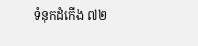ទំនុកដំកើង ៧២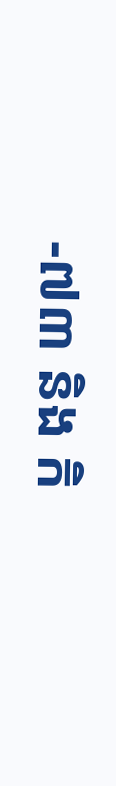-៧៣ និង កិ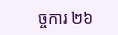ច្ចការ ២៦